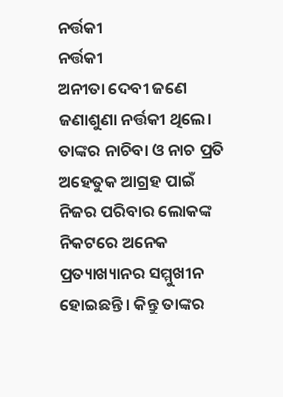ନର୍ତ୍ତକୀ
ନର୍ତ୍ତକୀ
ଅନୀତା ଦେବୀ ଜଣେ ଜଣାଶୁଣା ନର୍ତ୍ତକୀ ଥିଲେ। ତାଙ୍କର ନାଚିବା ଓ ନାଚ ପ୍ରତି ଅହେତୁକ ଆଗ୍ରହ ପାଇଁ ନିଜର ପରିବାର ଲୋକଙ୍କ ନିକଟରେ ଅନେକ ପ୍ରତ୍ୟାଖ୍ୟାନର ସମ୍ମୁଖୀନ ହୋଇଛନ୍ତି। କିନ୍ତୁ ତାଙ୍କର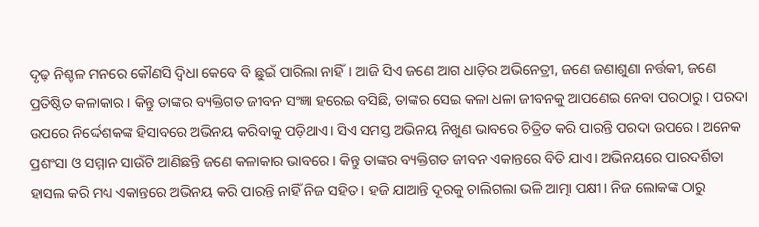ଦୃଢ଼ ନିଶ୍ଚଳ ମନରେ କୌଣସି ଦ୍ୱିଧା କେବେ ବି ଛୁଇଁ ପାରିଲା ନାହିଁ। ଆଜି ସିଏ ଜଣେ ଆଗ ଧାଡ଼ିର ଅଭିନେତ୍ରୀ, ଜଣେ ଜଣାଶୁଣା ନର୍ତ୍ତକୀ, ଜଣେ ପ୍ରତିଷ୍ଠିତ କଳାକାର। କିନ୍ତୁ ତାଙ୍କର ବ୍ୟକ୍ତିଗତ ଜୀବନ ସଂଜ୍ଞା ହରେଇ ବସିଛି, ତାଙ୍କର ସେଇ କଳା ଧଳା ଜୀବନକୁ ଆପଣେଇ ନେବା ପରଠାରୁ। ପରଦା ଉପରେ ନିର୍ଦ୍ଦେଶକଙ୍କ ହିସାବରେ ଅଭିନୟ କରିବାକୁ ପଡ଼ିଥାଏ। ସିଏ ସମସ୍ତ ଅଭିନୟ ନିଖୁଣ ଭାବରେ ଚିତ୍ରିତ କରି ପାରନ୍ତି ପରଦା ଉପରେ। ଅନେକ ପ୍ରଶଂସା ଓ ସମ୍ମାନ ସାଉଁଟି ଆଣିଛନ୍ତି ଜଣେ କଳାକାର ଭାବରେ। କିନ୍ତୁ ତାଙ୍କର ବ୍ୟକ୍ତିଗତ ଜୀବନ ଏକାନ୍ତରେ ବିତି ଯାଏ। ଅଭିନୟରେ ପାରଦର୍ଶିତା ହାସଲ କରି ମଧ୍ୟ ଏକାନ୍ତରେ ଅଭିନୟ କରି ପାରନ୍ତି ନାହିଁ ନିଜ ସହିତ। ହଜି ଯାଆନ୍ତି ଦୂରକୁ ଚାଲିଗଲା ଭଳି ଆତ୍ମା ପକ୍ଷୀ। ନିଜ ଲୋକଙ୍କ ଠାରୁ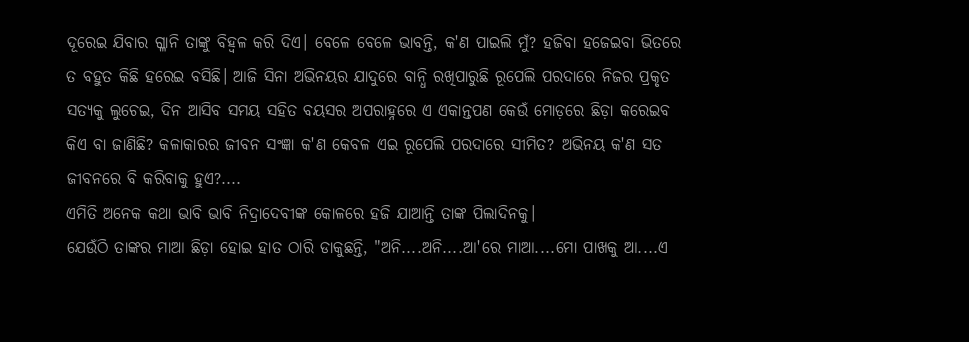ଦୂରେଇ ଯିବାର ଗ୍ଳାନି ତାଙ୍କୁ ବିହ୍ୱଳ କରି ଦିଏ। ବେଳେ ବେଳେ ଭାବନ୍ତି, କ'ଣ ପାଇଲି ମୁଁ? ହଜିବା ହଜେଇବା ଭିତରେ ତ ବହୁତ କିଛି ହରେଇ ବସିଛି। ଆଜି ସିନା ଅଭିନୟର ଯାଦୁରେ ବାନ୍ଧି ରଖିପାରୁଛି ରୂପେଲି ପରଦାରେ ନିଜର ପ୍ରକୃତ ସତ୍ୟକୁ ଲୁଚେଇ, ଦିନ ଆସିବ ସମୟ ସହିତ ବୟସର ଅପରାହ୍ନରେ ଏ ଏକାନ୍ତପଣ କେଉଁ ମୋଡ଼ରେ ଛିଡ଼ା କରେଇବ କିଏ ବା ଜାଣିଛି? କଳାକାରର ଜୀବନ ସଂଜ୍ଞା କ'ଣ କେବଳ ଏଇ ରୂପେଲି ପରଦାରେ ସୀମିତ? ଅଭିନୟ କ'ଣ ସତ ଜୀବନରେ ବି କରିବାକୁ ହୁଏ?....
ଏମିତି ଅନେକ କଥା ଭାବି ଭାବି ନିଦ୍ରାଦେବୀଙ୍କ କୋଳରେ ହଜି ଯାଆନ୍ତି ତାଙ୍କ ପିଲାଦିନକୁ।
ଯେଉଁଠି ତାଙ୍କର ମାଆ ଛିଡ଼ା ହୋଇ ହାତ ଠାରି ଡାକୁଛନ୍ତି, "ଅନି....ଅନି....ଆ'ରେ ମାଆ....ମୋ ପାଖକୁ ଆ....ଏ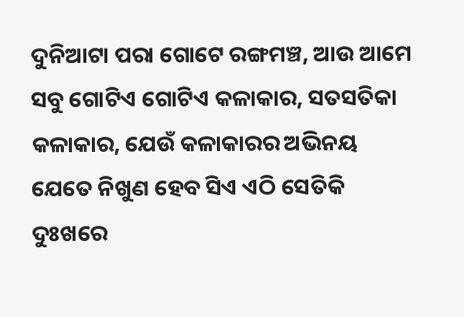ଦୁନିଆଟା ପରା ଗୋଟେ ରଙ୍ଗମଞ୍ଚ, ଆଉ ଆମେ ସବୁ ଗୋଟିଏ ଗୋଟିଏ କଳାକାର, ସତସତିକା କଳାକାର, ଯେଉଁ କଳାକାରର ଅଭିନୟ ଯେତେ ନିଖୁଣ ହେବ ସିଏ ଏଠି ସେତିକି ଦୁଃଖରେ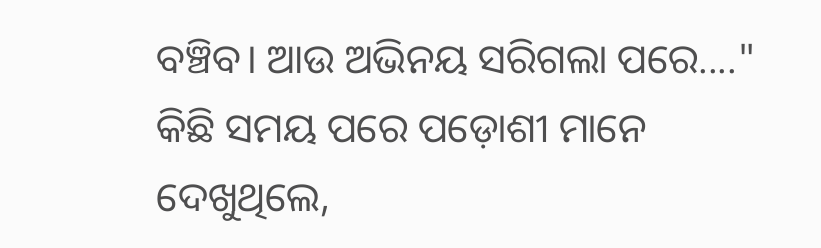ବଞ୍ଚିବ। ଆଉ ଅଭିନୟ ସରିଗଲା ପରେ...."
କିଛି ସମୟ ପରେ ପଡ଼ୋଶୀ ମାନେ ଦେଖୁଥିଲେ,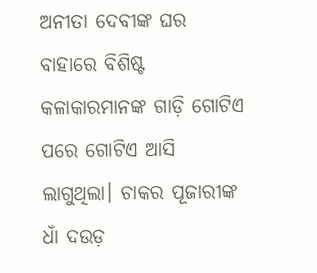ଅନୀତା ଦେବୀଙ୍କ ଘର ବାହାରେ ବିଶିଷ୍ଟ କଳାକାରମାନଙ୍କ ଗାଡ଼ି ଗୋଟିଏ ପରେ ଗୋଟିଏ ଆସି ଲାଗୁଥିଲା। ଚାକର ପୂଜାରୀଙ୍କ ଧାଁ ଦଉଡ଼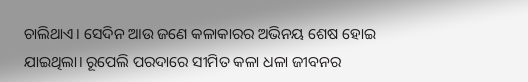ଚାଲିଥାଏ। ସେଦିନ ଆଉ ଜଣେ କଳାକାରର ଅଭିନୟ ଶେଷ ହୋଇ ଯାଇଥିଲା। ରୂପେଲି ପରଦାରେ ସୀମିତ କଳା ଧଳା ଜୀବନର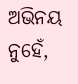ଅଭିନୟ ନୁହେଁ,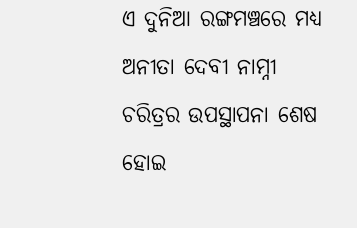ଏ ଦୁନିଆ ରଙ୍ଗମଞ୍ଚରେ ମଧ୍ୟ ଅନୀତା ଦେବୀ ନାମ୍ନୀ ଚରିତ୍ରର ଉପସ୍ଥାପନା ଶେଷ ହୋଇ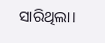ସାରିଥିଲା।